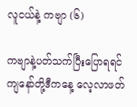လူငယ်နဲ့ ကဗျာ (၆)

ကဗျာနဲ့ပတ်သက်ပြီးပြောရရင် ကျနော်တို့ဒီကနေ့ လေ့လာဖတ်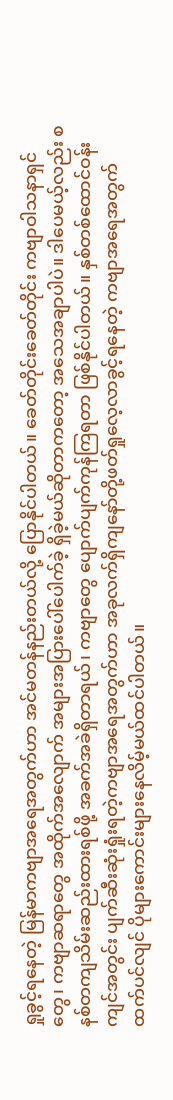ရှုခွင့်ရနေတဲ့ မြန်မာကဗျာအရေအတွက်ဟာ အင်မတန်နည်းတယ်လို့ ပြောနိုင်ပါတယ်။ ခေတ်တိုင်းခေတ်တိုင်း ကဗျာဝါသနာရှင်တွေ၊ ကဗျာဆရာတွေ အထိုက်အလျောက် အများအပြားပေါ်ပေါက်ခဲ့ ရှိခဲ့မယ်ဆိုတာကတော့ အသေအချာပါပဲ။ ဒါပေမယ့်လည်း စနစ်တကျသိမ်းဆည်းထားရစ်ဖို့ အခက်အခဲရှိတာရယ်၊ ကဗျာတွေ ပျောက်ပျက်ကုန်ကြရတာ ဖြစ်နိုင်ပါတယ်။ နှစ်တစ်ထောင်ဝန်းကျင်အတွင်း ပျက်ဆီးဆုံးရှုံးရတဲ့ကဗျာအရေအတွက်ဟာ အခုလက်ရှိကျနော်တို့ဖတ်ရှုလေ့လာခွင့်ရနေတဲ့ ကဗျာအရေအတွက်ထက်ပင်လျင် ပိုများကောင်းများနေလိမ့်မယ်ထင်ပါတယ်။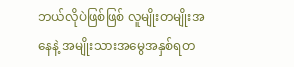ဘယ်လိုပဲဖြစ်ဖြစ် လူမျိုးတမျိုးအနေနဲ့ အမျိုးသားအမွေအနှစ်ရတ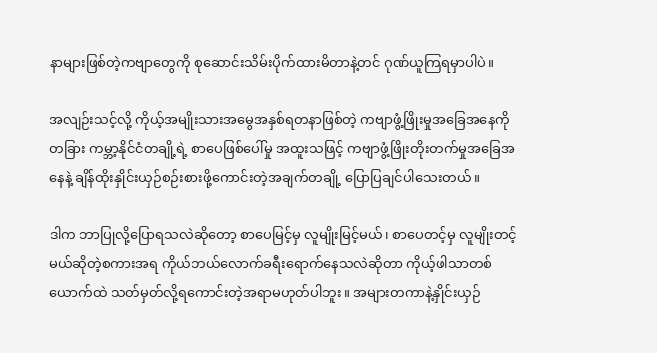နာများဖြစ်တဲ့ကဗျာတွေကို စုဆောင်းသိမ်းပိုက်ထားမိတာနဲ့တင် ဂုဏ်ယူကြရမှာပါပဲ။

အလျဉ်းသင့်လို့ ကိုယ့်အမျိုးသားအမွေအနှစ်ရတနာဖြစ်တဲ့ ကဗျာဖွံ့ဖြိုးမှုအခြေအနေကို တခြား ကမ္ဘာ့နိုင်ငံတချို့ရဲ့ စာပေဖြစ်ပေါ်မှု အထူးသဖြင့် ကဗျာဖွံ့ဖြိုးတိုးတက်မှုအခြေအနေနဲ့ ချိန်ထိုးနှိုင်းယှဉ်စဉ်းစားဖို့ကောင်းတဲ့အချက်တချို့ ပြောပြချင်ပါသေးတယ်။

ဒါက ဘာပြုလို့ပြောရသလဲဆိုတော့ စာပေမြင့်မှ လူမျိုးမြင့်မယ်၊ စာပေတင့်မှ လူမျိုးတင့်မယ်ဆိုတဲ့စကားအရ ကိုယ်ဘယ်လောက်ခရီးရောက်နေသလဲဆိုတာ ကိုယ့်ဖါသာတစ်ယောက်ထဲ သတ်မှတ်လို့ရကောင်းတဲ့အရာမဟုတ်ပါဘူး။ အများတကာနဲ့နှိုင်းယှဉ်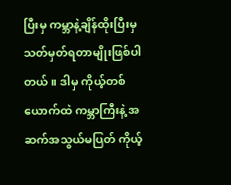ပြီးမှ ကမ္ဘာနဲ့ချိန်ထိုးပြီးမှ သတ်မှတ်ရတာမျိုးဖြစ်ပါတယ်။ ဒါမှ ကိုယ့်တစ်ယောက်ထဲ ကမ္ဘာကြီးနဲ့ အဆက်အသွယ်မပြတ် ကိုယ့်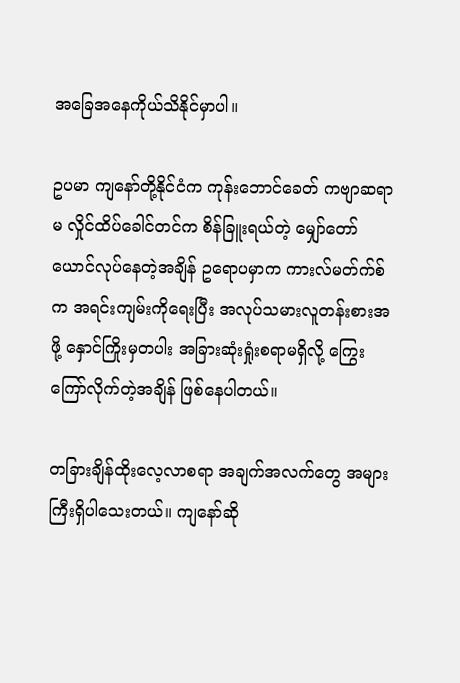အခြေအနေကိုယ်သိနိုင်မှာပါ။

ဥပမာ ကျနော်တို့နိုင်ငံက ကုန်းဘောင်ခေတ် ကဗျာဆရာမ လှိုင်ထိပ်ခေါင်တင်က စိန်ခြူးရယ်တဲ့ မျှော်တော်ယောင်လုပ်နေတဲ့အချိန် ဥရောပမှာက ကားလ်မတ်က်စ်က အရင်းကျမ်းကိုရေးပြီး အလုပ်သမားလူတန်းစားအဖို့ နှောင်ကြိုးမှတပါး အခြားဆုံးရှုံးစရာမရှိလို့ ကြွေးကြော်လိုက်တဲ့အချိန် ဖြစ်နေပါတယ်။

တခြားချိန်ထိုးလေ့လာစရာ အချက်အလက်တွေ အများကြီးရှိပါသေးတယ်။ ကျနော်ဆို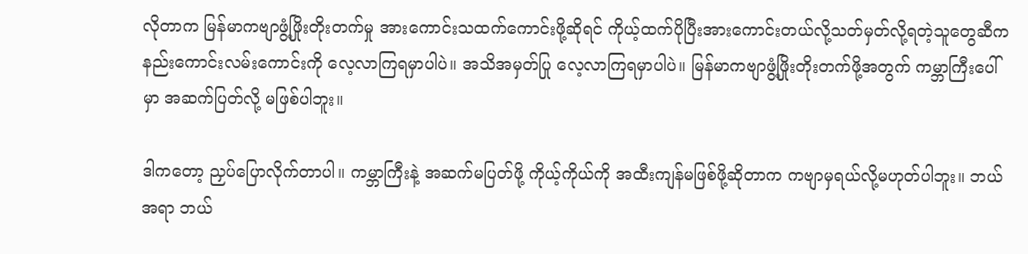လိုတာက မြန်မာကဗျာဖွံ့ဖြိုးတိုးတက်မှု အားကောင်းသထက်ကောင်းဖို့ဆိုရင် ကိုယ့်ထက်ပိုပြီးအားကောင်းတယ်လို့သတ်မှတ်လို့ရတဲ့သူတွေဆီက နည်းကောင်းလမ်းကောင်းကို လေ့လာကြရမှာပါပဲ။ အသိအမှတ်ပြု လေ့လာကြရမှာပါပဲ။ မြန်မာကဗျာဖွံ့ဖြိုးတိုးတက်ဖို့အတွက် ကမ္ဘာကြီးပေါ်မှာ အဆက်ပြတ်လို့ မဖြစ်ပါဘူး။

ဒါကတော့ ညှပ်ပြောလိုက်တာပါ။ ကမ္ဘာကြီးနဲ့ အဆက်မပြတ်ဖို့ ကိုယ့်ကိုယ်ကို အထီးကျန်မဖြစ်ဖို့ဆိုတာက ကဗျာမှရယ်လို့မဟုတ်ပါဘူး။ ဘယ်အရာ ဘယ်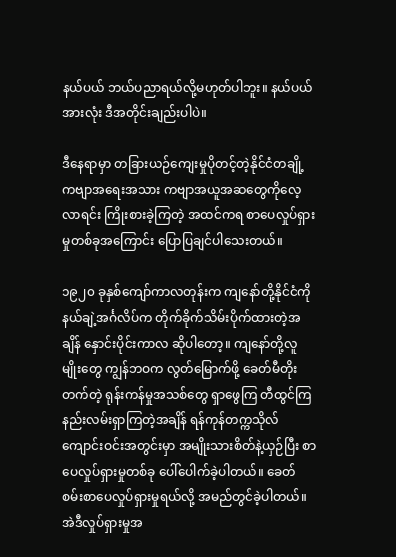နယ်ပယ် ဘယ်ပညာရယ်လို့မဟုတ်ပါဘူး။ နယ်ပယ်အားလုံး ဒီအတိုင်းချည်းပါပဲ။

ဒီနေရာမှာ တခြားယဉ်ကျေးမှုပိုတင့်တဲ့နိုင်ငံတချို့ ကဗျာအရေးအသား ကဗျာအယူအဆတွေကိုလေ့လာရင်း ကြိုးစားခဲ့ကြတဲ့ အထင်ကရ စာပေလှုပ်ရှားမှုတစ်ခုအကြောင်း ပြောပြချင်ပါသေးတယ်။

၁၉၂၀ ခုနှစ်ကျော်ကာလတုန်းက ကျနော်တို့နိုင်ငံကို နယ်ချဲ့အင်္ဂလိပ်က တိုက်ခိုက်သိမ်းပိုက်ထားတဲ့အချိန် နှောင်းပိုင်းကာလ ဆိုပါတော့။ ကျနော်တို့လူမျိုးတွေ ကျွန်ဘဝက လွတ်မြောက်ဖို့ ခေတ်မီတိုးတက်တဲ့ ရုန်းကန်မှုအသစ်တွေ ရှာဖွေကြ တီထွင်ကြ နည်းလမ်းရှာကြတဲ့အချိန် ရန်ကုန်တက္ကသိုလ်ကျောင်းဝင်းအတွင်းမှာ အမျိုးသားစိတ်နဲ့ယှဉ်ပြီး စာပေလှုပ်ရှားမှုတစ်ခု ပေါ်ပေါက်ခဲ့ပါတယ်။ ခေတ်စမ်းစာပေလှုပ်ရှားမှုရယ်လို့ အမည်တွင်ခဲ့ပါတယ်။ အဲဒီလှုပ်ရှားမှုအ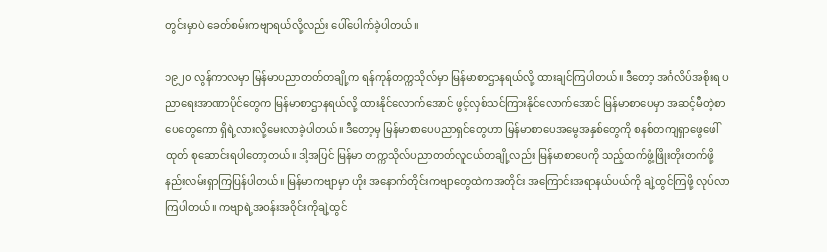တွင်းမှာပဲ ခေတ်စမ်းကဗျာရယ်လို့လည်း ပေါ်ပေါက်ခဲ့ပါတယ်။

၁၉၂၀ လွန်ကာလမှာ မြန်မာပညာတတ်တချို့က ရန်ကုန်တက္ကသိုလ်မှာ မြန်မာစာဌာနရယ်လို့ ထားချင်ကြပါတယ်။ ဒီတော့ အင်္ဂလိပ်အစိုးရ ပညာရေးအာဏာပိုင်တွေက မြန်မာစာဌာနရယ်လို့ ထားနိုင်လောက်အောင် ဖွင့်လှစ်သင်ကြားနိုင်လောက်အောင် မြန်မာစာပေမှာ အဆင့်မီတဲ့စာပေတွေကော ရှိရဲ့လားလို့မေးလာခဲ့ပါတယ်။ ဒီတော့မှ မြန်မာစာပေပညာရှင်တွေဟာ မြန်မာစာပေအမွေအနှစ်တွေကို စနစ်တကျရှာဖွေဖေါ်ထုတ် စုဆောင်းရပါတော့တယ်။ ဒါ့အပြင် မြန်မာ တက္ကသိုလ်ပညာတတ်လူငယ်တချို့လည်း မြန်မာစာပေကို သည့်ထက်ဖွံ့ဖြိုးတိုးတက်ဖို့ နည်းလမ်းရှာကြပြန်ပါတယ်။ မြန်မာကဗျာမှာ ဟိုး အနောက်တိုင်းကဗျာတွေထဲကအတိုင်း အကြောင်းအရာနယ်ပယ်ကို ချဲ့ထွင်ကြဖို့ လုပ်လာကြပါတယ်။ ကဗျာရဲ့အဝန်းအဝိုင်းကိုချဲ့ထွင်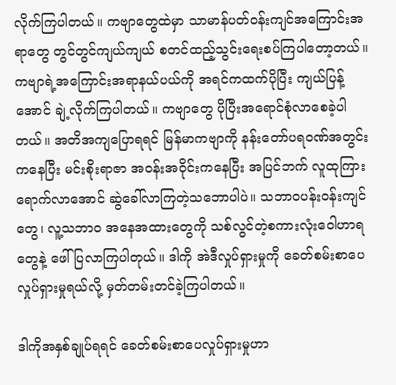လိုက်ကြပါတယ်။ ကဗျာတွေထဲမှာ သာမာန်ပတ်ဝန်းကျင်အကြောင်းအရာတွေ တွင်တွင်ကျယ်ကျယ် စတင်ထည့်သွင်းရေးစပ်ကြပါတော့တယ်။ ကဗျာရဲ့အကြောင်းအရာနယ်ပယ်ကို အရင်ကထက်ပိုပြီး ကျယ်ပြန့်အောင် ချဲ့လိုက်ကြပါတယ်။ ကဗျာတွေ ပိုပြီးအရောင်စုံလာစေခဲ့ပါတယ်။ အတိအကျပြောရရင် မြန်မာကဗျာကို နန်းတော်ပရဝဏ်အတွင်းကနေပြီး မင်းစိုးရာဇာ အဝန်းအဝိုင်းကနေပြီး အပြင်ဘက် လူထုကြားရောက်လာအောင် ဆွဲခေါ်လာကြတဲ့သဘောပါပဲ။ သဘာဝပန်းဝန်းကျင်တွေ၊ လူ့သဘာဝ အနေအထားတွေကို သစ်လွင်တဲ့စကားလုံးဝေါဟာရတွေနဲ့ ဖေါ်ပြလာကြပါတုယ်။ ဒါကို အဲဒီလှုပ်ရှားမှုကို ခေတ်စမ်းစာပေလှုပ်ရှားမှုရယ်လို့ မှတ်တမ်းတင်ခဲ့ကြပါတယ်။

ဒါကိုအနှစ်ချုပ်ရရင် ခေတ်စမ်းစာပေလှုပ်ရှားမှုဟာ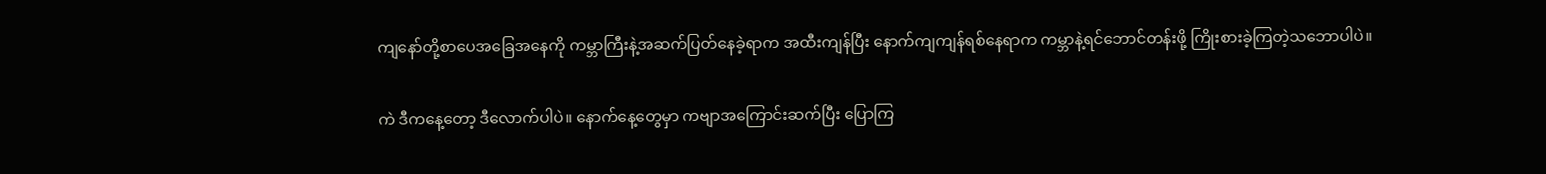ကျနော်တို့စာပေအခြေအနေကို ကမ္ဘာကြီးနဲ့အဆက်ပြတ်နေခဲ့ရာက အထီးကျန်ပြီး နောက်ကျကျန်ရစ်နေရာက ကမ္ဘာနဲ့ရင်ဘောင်တန်းဖို့ ကြိုးစားခဲ့ကြတဲ့သဘောပါပဲ။

ကဲ ဒီကနေ့တော့ ဒီလောက်ပါပဲ။ နောက်နေ့တွေမှာ ကဗျာအကြောင်းဆက်ပြီး ပြောကြ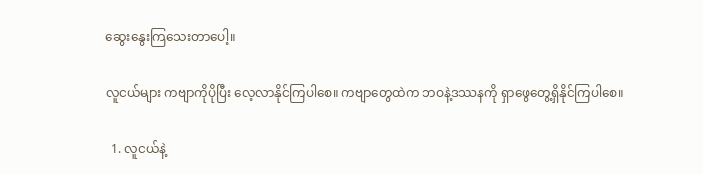ဆွေးနွေးကြသေးတာပေါ့။

လူငယ်များ ကဗျာကိုပိုပြီး လေ့လာနိုင်ကြပါစေ။ ကဗျာတွေထဲက ဘဝနဲ့ဒဿနကို ရှာဖွေတွေ့ရှိနိုင်ကြပါစေ။

  1. လူငယ်နဲ့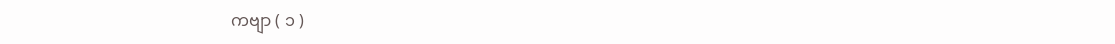ကဗျာ ( ၁ )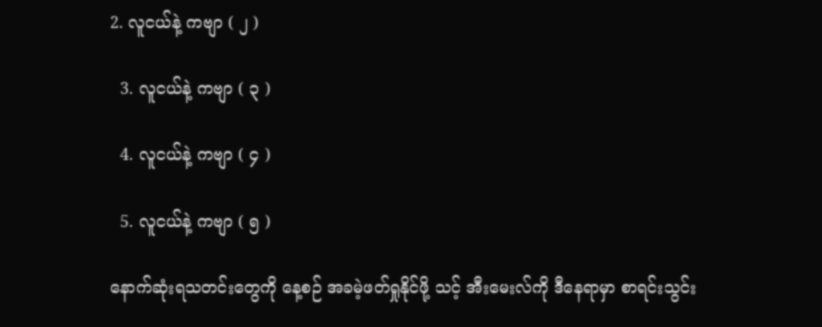2. လူငယ်နဲ့ ကဗျာ ( ၂ )

  3. လူငယ်နဲ့ ကဗျာ ( ၃ )

  4. လူငယ်နဲ့ ကဗျာ ( ၄ )

  5. လူငယ်နဲ့ ကဗျာ ( ၅ )

နောက်ဆုံးရသတင်းတွေကို နေ့စဉ် အခမဲ့ဖတ်ရှုနိုင်ဖို့ သင့် အီးမေးလ်ကို ဒီနေရာမှာ စာရင်းသွင်း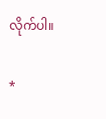လိုက်ပါ။

*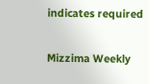indicates required

Mizzima Weekly